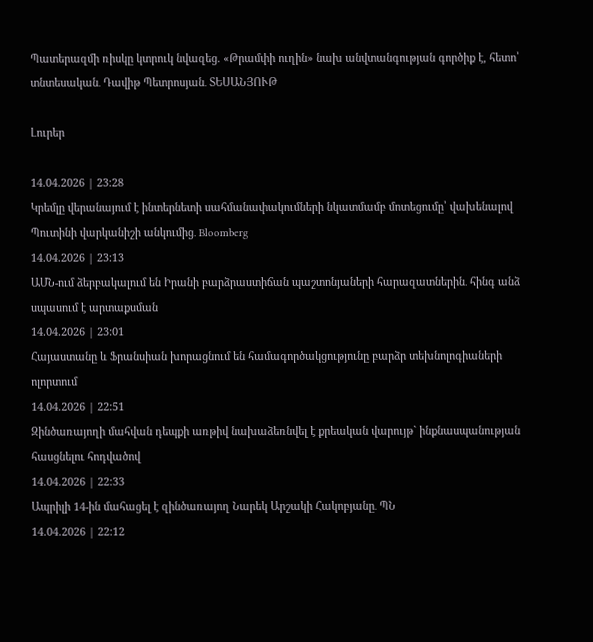Պատերազմի ռիսկը կտրուկ նվազեց. «Թրամփի ուղին» նախ անվտանգության գործիք է, հետո՝ տնտեսական․ Դավիթ Պետրոսյան․ ՏԵՍԱՆՅՈՒԹ

Լուրեր

14.04.2026 | 23:28
Կրեմլը վերանայում է ինտերնետի սահմանափակումների նկատմամբ մոտեցումը՝ վախենալով Պուտինի վարկանիշի անկումից․ Bloomberg
14.04.2026 | 23:13
ԱՄՆ-ում ձերբակալում են Իրանի բարձրաստիճան պաշտոնյաների հարազատներին․ հինգ անձ սպասում է արտաքսման
14.04.2026 | 23:01
Հայաստանը և Ֆրանսիան խորացնում են համագործակցությունը բարձր տեխնոլոգիաների ոլորտում
14.04.2026 | 22:51
Զինծառայողի մահվան դեպքի առթիվ նախաձեռնվել է քրեական վարույթ` ինքնասպանության հասցնելու հոդվածով
14.04.2026 | 22:33
Ապրիլի 14-ին մահացել է զինծառայող Նարեկ Արշակի Հակոբյանը․ ՊՆ
14.04.2026 | 22:12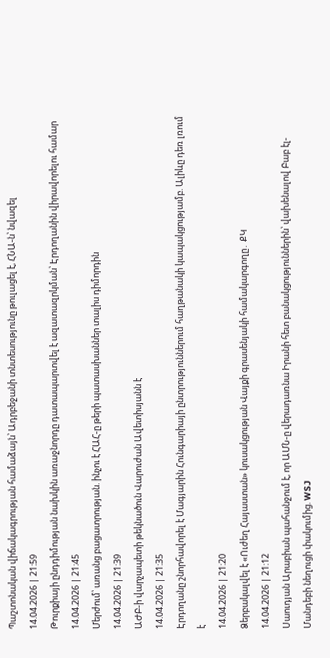Պաշտոնական վիճակագրության համաձայն՝ Ադրբեջանի տնտեսությունը թուլացել է, ՀՆԱ-ն՝ նվազել
14.04.2026 | 21:59
Թուրքիայի ընդդիմության նախկին առաջնորդը դատապարտվել է ազատազրկման՝ Էրդողանին վիրավորելու համար
14.04.2026 | 21:45
Մերժում՝ առանց բացատրության. ինչու է ՀԱՀ-ը թերի պատասխաններ տալիս դիմորդին
14.04.2026 | 21:39
ԱԺԲ-ի վարչապետի թեկնածուն Վարուժան Ավետիսյանն է
14.04.2026 | 21:35
Էրդողանը շնորհավորել է Մագյարին Հունգարիայի ընտրություններում հաղթանակի կապակցությամբ. Ալիևը դեռ լռում է
14.04.2026 | 21:20
Ձերբակալվել է «Ուժեղ Հայաստան» կուսակցության Վայքի գրասենյակի համակարգողը․ ՔԿ
14.04.2026 | 21:12
Սաուդյան Արաբիան պահանջում է, որ ԱՄՆ-ը վերադառնա Իրանի հետ բանակցություններին՝ վախենալով Բաբ էլ-Մանդեբի նեղուցի փակումից. WSJ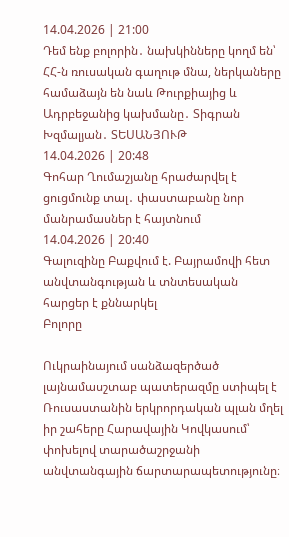14.04.2026 | 21:00
Դեմ ենք բոլորին․ նախկինները կողմ են՝ ՀՀ-ն ռուսական գաղութ մնա, ներկաները համաձայն են նաև Թուրքիայից և Ադրբեջանից կախմանը․ Տիգրան Խզմալյան․ ՏԵՍԱՆՅՈՒԹ
14.04.2026 | 20:48
Գոհար Ղումաշյանը հրաժարվել է ցուցմունք տալ․ փաստաբանը նոր մանրամասներ է հայտնում
14.04.2026 | 20:40
Գալուզինը Բաքվում է. Բայրամովի հետ անվտանգության և տնտեսական հարցեր է քննարկել
Բոլորը

Ուկրաինայում սանձազերծած լայնամասշտաբ պատերազմը ստիպել է Ռուսաստանին երկրորդական պլան մղել իր շահերը Հարավային Կովկասում՝ փոխելով տարածաշրջանի անվտանգային ճարտարապետությունը։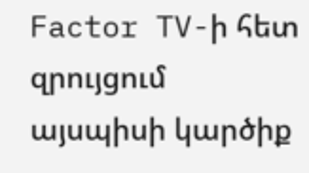Factor TV-ի հետ զրույցում այսպիսի կարծիք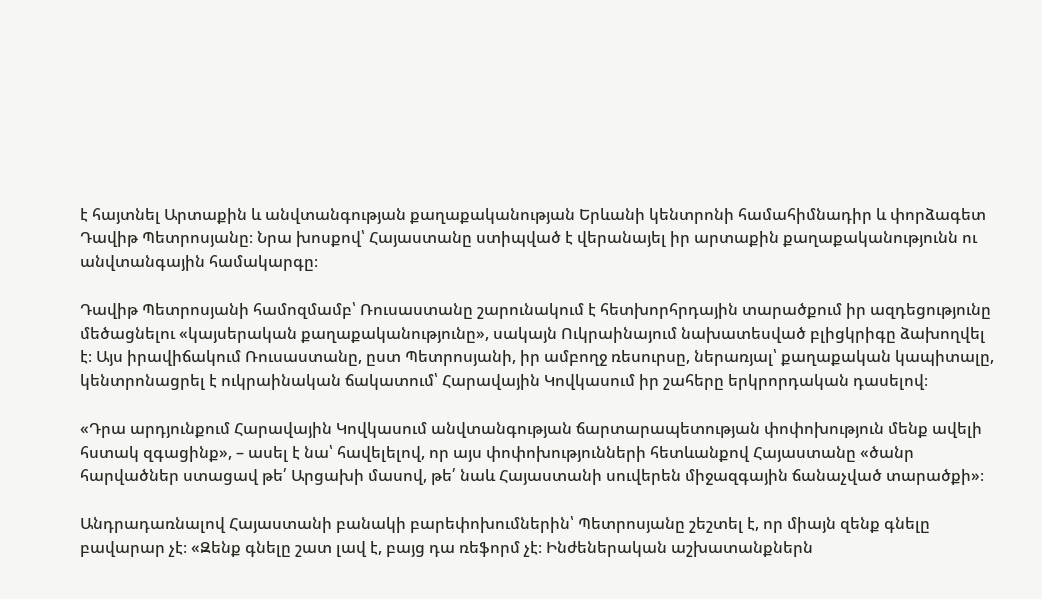է հայտնել Արտաքին և անվտանգության քաղաքականության Երևանի կենտրոնի համահիմնադիր և փորձագետ Դավիթ Պետրոսյանը։ Նրա խոսքով՝ Հայաստանը ստիպված է վերանայել իր արտաքին քաղաքականությունն ու անվտանգային համակարգը։

Դավիթ Պետրոսյանի համոզմամբ՝ Ռուսաստանը շարունակում է հետխորհրդային տարածքում իր ազդեցությունը մեծացնելու «կայսերական քաղաքականությունը», սակայն Ուկրաինայում նախատեսված բլիցկրիգը ձախողվել է։ Այս իրավիճակում Ռուսաստանը, ըստ Պետրոսյանի, իր ամբողջ ռեսուրսը, ներառյալ՝ քաղաքական կապիտալը, կենտրոնացրել է ուկրաինական ճակատում՝ Հարավային Կովկասում իր շահերը երկրորդական դասելով։

«Դրա արդյունքում Հարավային Կովկասում անվտանգության ճարտարապետության փոփոխություն մենք ավելի հստակ զգացինք», – ասել է նա՝ հավելելով, որ այս փոփոխությունների հետևանքով Հայաստանը «ծանր հարվածներ ստացավ թե՛ Արցախի մասով, թե՛ նաև Հայաստանի սուվերեն միջազգային ճանաչված տարածքի»։

Անդրադառնալով Հայաստանի բանակի բարեփոխումներին՝ Պետրոսյանը շեշտել է, որ միայն զենք գնելը բավարար չէ։ «Զենք գնելը շատ լավ է, բայց դա ռեֆորմ չէ։ Ինժեներական աշխատանքներն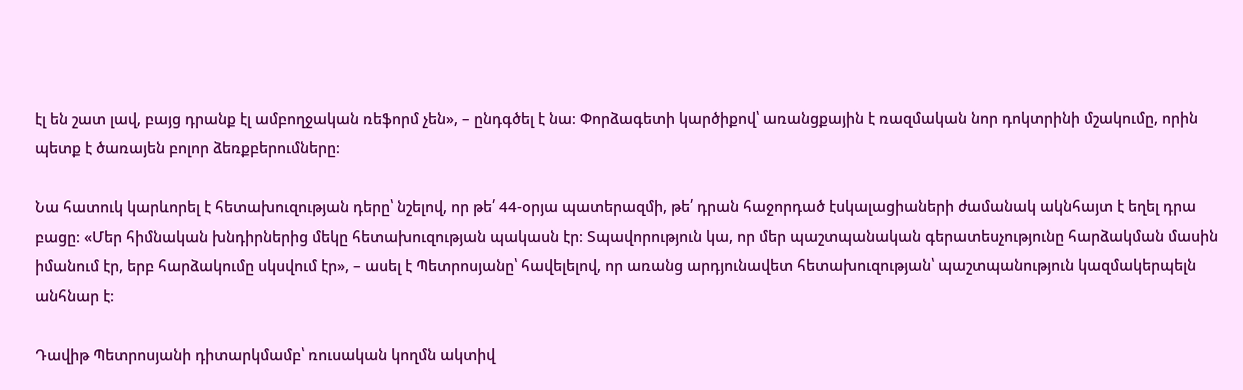էլ են շատ լավ, բայց դրանք էլ ամբողջական ռեֆորմ չեն», – ընդգծել է նա։ Փորձագետի կարծիքով՝ առանցքային է ռազմական նոր դոկտրինի մշակումը, որին պետք է ծառայեն բոլոր ձեռքբերումները։

Նա հատուկ կարևորել է հետախուզության դերը՝ նշելով, որ թե՛ 44-օրյա պատերազմի, թե՛ դրան հաջորդած էսկալացիաների ժամանակ ակնհայտ է եղել դրա բացը։ «Մեր հիմնական խնդիրներից մեկը հետախուզության պակասն էր։ Տպավորություն կա, որ մեր պաշտպանական գերատեսչությունը հարձակման մասին իմանում էր, երբ հարձակումը սկսվում էր», – ասել է Պետրոսյանը՝ հավելելով, որ առանց արդյունավետ հետախուզության՝ պաշտպանություն կազմակերպելն անհնար է։

Դավիթ Պետրոսյանի դիտարկմամբ՝ ռուսական կողմն ակտիվ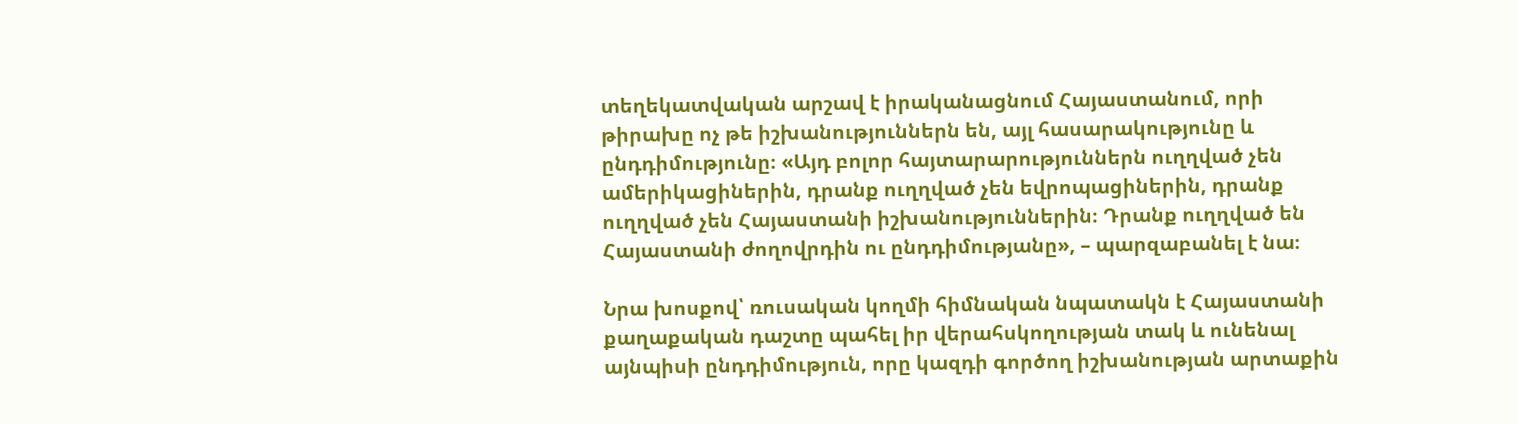տեղեկատվական արշավ է իրականացնում Հայաստանում, որի թիրախը ոչ թե իշխանություններն են, այլ հասարակությունը և ընդդիմությունը։ «Այդ բոլոր հայտարարություններն ուղղված չեն ամերիկացիներին, դրանք ուղղված չեն եվրոպացիներին, դրանք ուղղված չեն Հայաստանի իշխանություններին։ Դրանք ուղղված են Հայաստանի ժողովրդին ու ընդդիմությանը», – պարզաբանել է նա։

Նրա խոսքով՝ ռուսական կողմի հիմնական նպատակն է Հայաստանի քաղաքական դաշտը պահել իր վերահսկողության տակ և ունենալ այնպիսի ընդդիմություն, որը կազդի գործող իշխանության արտաքին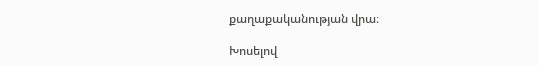քաղաքականության վրա։

Խոսելով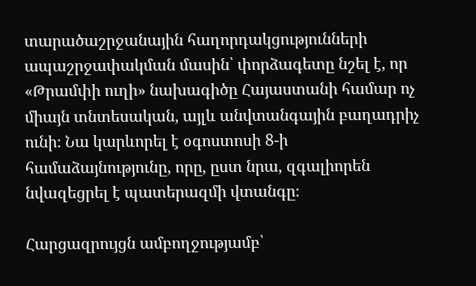տարածաշրջանային հաղորդակցությունների ապաշրջափակման մասին՝ փորձագետը նշել է, որ «Թրամփի ուղի» նախագիծը Հայաստանի համար ոչ միայն տնտեսական, այլև անվտանգային բաղադրիչ ունի։ Նա կարևորել է օգոստոսի 8-ի համաձայնությունը, որը, ըստ նրա, զգալիորեն նվազեցրել է պատերազմի վտանգը։

Հարցազրույցն ամբողջությամբ՝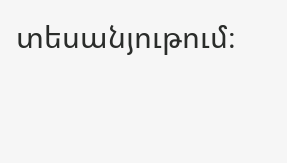տեսանյութում։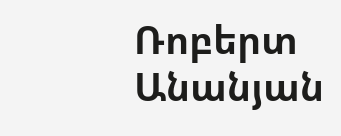Ռոբերտ Անանյան